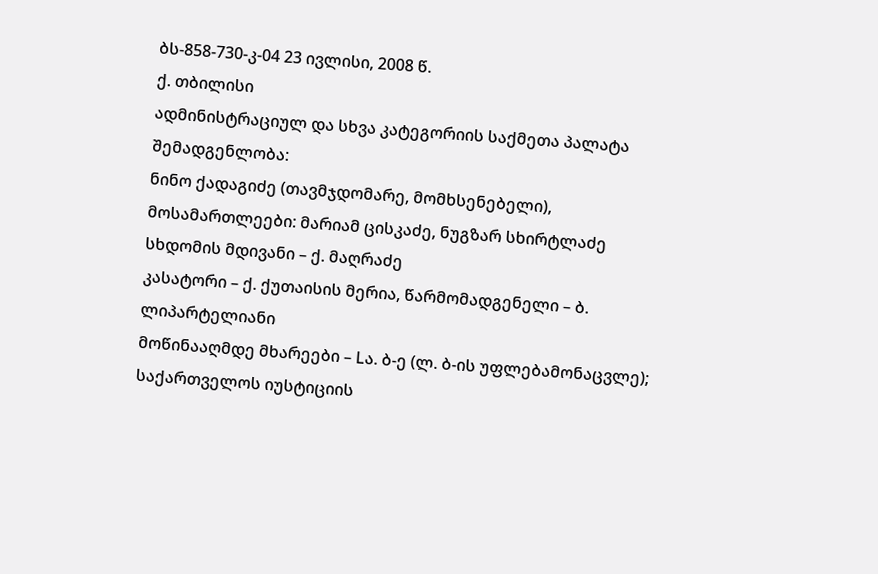ბს-858-730-კ-04 23 ივლისი, 2008 წ.
ქ. თბილისი
ადმინისტრაციულ და სხვა კატეგორიის საქმეთა პალატა
შემადგენლობა:
ნინო ქადაგიძე (თავმჯდომარე, მომხსენებელი),
მოსამართლეები: მარიამ ცისკაძე, ნუგზარ სხირტლაძე
სხდომის მდივანი – ქ. მაღრაძე
კასატორი – ქ. ქუთაისის მერია, წარმომადგენელი – ბ. ლიპარტელიანი
მოწინააღმდე მხარეები – Lა. ბ-ე (ლ. ბ-ის უფლებამონაცვლე); საქართველოს იუსტიციის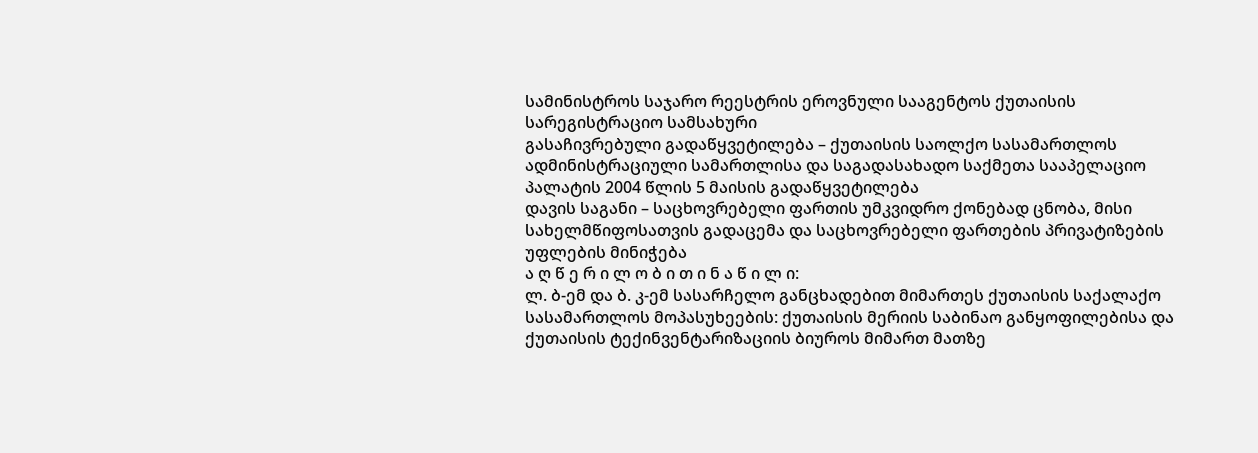სამინისტროს საჯარო რეესტრის ეროვნული სააგენტოს ქუთაისის სარეგისტრაციო სამსახური
გასაჩივრებული გადაწყვეტილება – ქუთაისის საოლქო სასამართლოს ადმინისტრაციული სამართლისა და საგადასახადო საქმეთა სააპელაციო პალატის 2004 წლის 5 მაისის გადაწყვეტილება
დავის საგანი – საცხოვრებელი ფართის უმკვიდრო ქონებად ცნობა, მისი სახელმწიფოსათვის გადაცემა და საცხოვრებელი ფართების პრივატიზების უფლების მინიჭება
ა ღ წ ე რ ი ლ ო ბ ი თ ი ნ ა წ ი ლ ი:
ლ. ბ-ემ და ბ. კ-ემ სასარჩელო განცხადებით მიმართეს ქუთაისის საქალაქო სასამართლოს მოპასუხეების: ქუთაისის მერიის საბინაო განყოფილებისა და ქუთაისის ტექინვენტარიზაციის ბიუროს მიმართ მათზე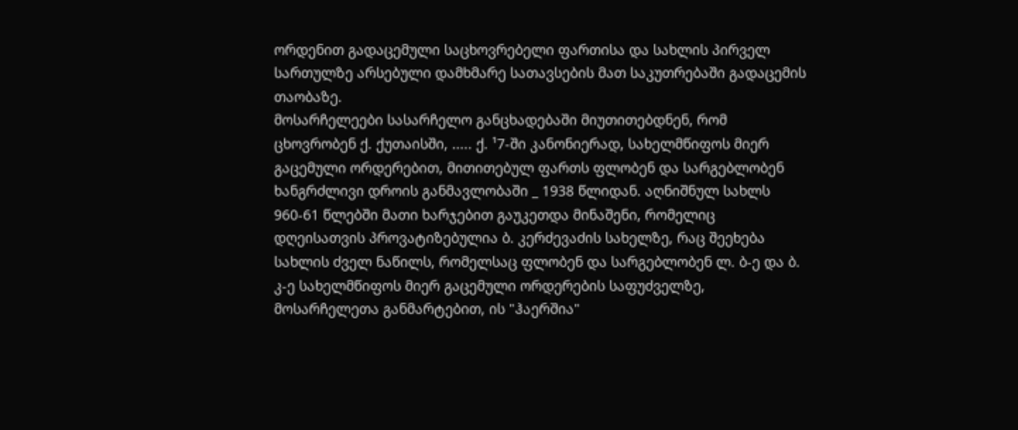ორდენით გადაცემული საცხოვრებელი ფართისა და სახლის პირველ სართულზე არსებული დამხმარე სათავსების მათ საკუთრებაში გადაცემის თაობაზე.
მოსარჩელეები სასარჩელო განცხადებაში მიუთითებდნენ, რომ ცხოვრობენ ქ. ქუთაისში, ..... ქ. ¹7-ში კანონიერად, სახელმწიფოს მიერ გაცემული ორდერებით, მითითებულ ფართს ფლობენ და სარგებლობენ ხანგრძლივი დროის განმავლობაში _ 1938 წლიდან. აღნიშნულ სახლს 960-61 წლებში მათი ხარჯებით გაუკეთდა მინაშენი, რომელიც დღეისათვის პროვატიზებულია ბ. კერძევაძის სახელზე, რაც შეეხება სახლის ძველ ნაწილს, რომელსაც ფლობენ და სარგებლობენ ლ. ბ-ე და ბ. კ-ე სახელმწიფოს მიერ გაცემული ორდერების საფუძველზე, მოსარჩელეთა განმარტებით, ის "ჰაერშია"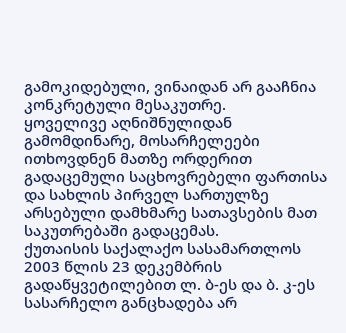გამოკიდებული, ვინაიდან არ გააჩნია კონკრეტული მესაკუთრე.
ყოველივე აღნიშნულიდან გამომდინარე, მოსარჩელეები ითხოვდნენ მათზე ორდერით გადაცემული საცხოვრებელი ფართისა და სახლის პირველ სართულზე არსებული დამხმარე სათავსების მათ საკუთრებაში გადაცემას.
ქუთაისის საქალაქო სასამართლოს 2003 წლის 23 დეკემბრის გადაწყვეტილებით ლ. ბ-ეს და ბ. კ-ეს სასარჩელო განცხადება არ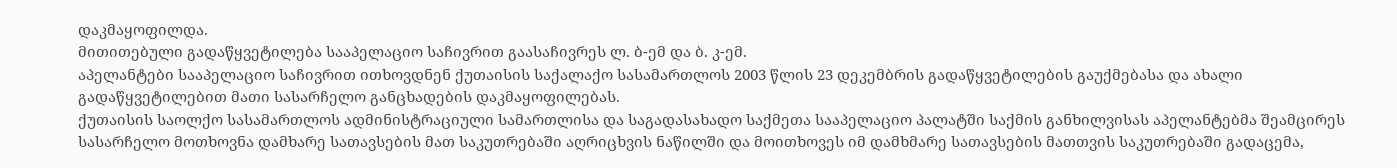დაკმაყოფილდა.
მითითებული გადაწყვეტილება სააპელაციო საჩივრით გაასაჩივრეს ლ. ბ-ემ და ბ. კ-ემ.
აპელანტები სააპელაციო საჩივრით ითხოვდნენ ქუთაისის საქალაქო სასამართლოს 2003 წლის 23 დეკემბრის გადაწყვეტილების გაუქმებასა და ახალი გადაწყვეტილებით მათი სასარჩელო განცხადების დაკმაყოფილებას.
ქუთაისის საოლქო სასამართლოს ადმინისტრაციული სამართლისა და საგადასახადო საქმეთა სააპელაციო პალატში საქმის განხილვისას აპელანტებმა შეამცირეს სასარჩელო მოთხოვნა დამხარე სათავსების მათ საკუთრებაში აღრიცხვის ნაწილში და მოითხოვეს იმ დამხმარე სათავსების მათთვის საკუთრებაში გადაცემა,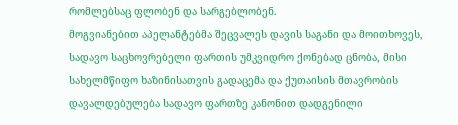რომლებსაც ფლობენ და სარგებლობენ.
მოგვიანებით აპელანტებმა შეცვალეს დავის საგანი და მოითხოვეს, სადავო საცხოვრებელი ფართის უმკვიდრო ქონებად ცნობა, მისი სახელმწიფო ხაზინისათვის გადაცემა და ქუთაისის მთავრობის დავალდებულება სადავო ფართზე კანონით დადგენილი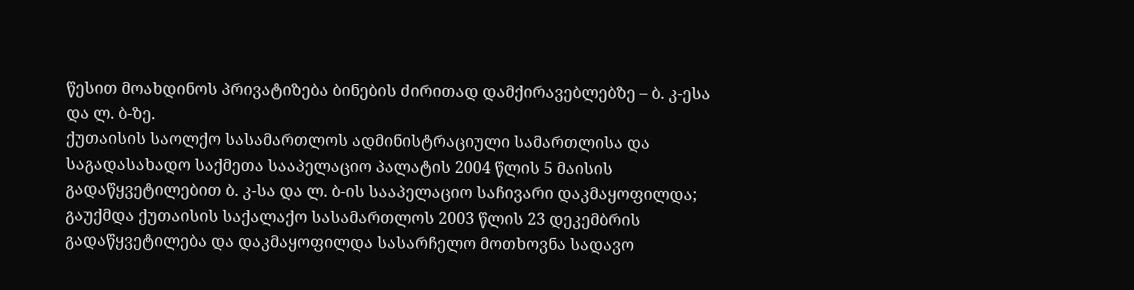წესით მოახდინოს პრივატიზება ბინების ძირითად დამქირავებლებზე – ბ. კ-ესა და ლ. ბ-ზე.
ქუთაისის საოლქო სასამართლოს ადმინისტრაციული სამართლისა და საგადასახადო საქმეთა სააპელაციო პალატის 2004 წლის 5 მაისის გადაწყვეტილებით ბ. კ-სა და ლ. ბ-ის სააპელაციო საჩივარი დაკმაყოფილდა; გაუქმდა ქუთაისის საქალაქო სასამართლოს 2003 წლის 23 დეკემბრის გადაწყვეტილება და დაკმაყოფილდა სასარჩელო მოთხოვნა სადავო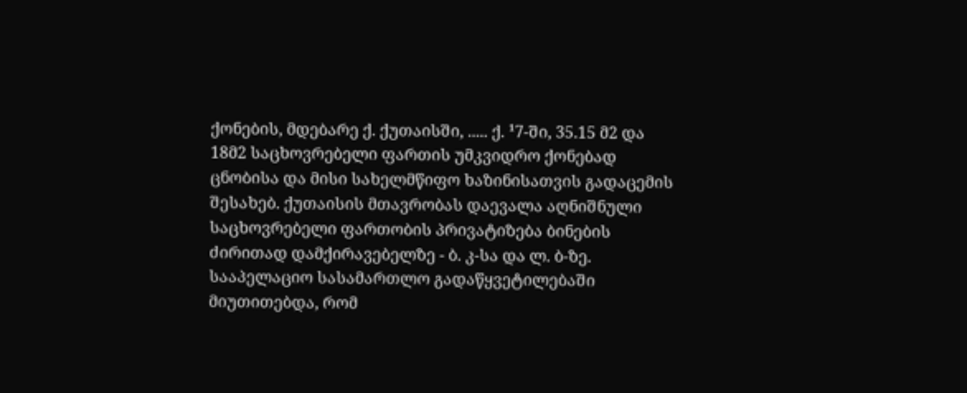ქონების, მდებარე ქ. ქუთაისში, ..... ქ. ¹7-ში, 35.15 მ2 და 18მ2 საცხოვრებელი ფართის უმკვიდრო ქონებად ცნობისა და მისი სახელმწიფო ხაზინისათვის გადაცემის შესახებ. ქუთაისის მთავრობას დაევალა აღნიშნული საცხოვრებელი ფართობის პრივატიზება ბინების ძირითად დამქირავებელზე - ბ. კ-სა და ლ. ბ-ზე.
სააპელაციო სასამართლო გადაწყვეტილებაში მიუთითებდა, რომ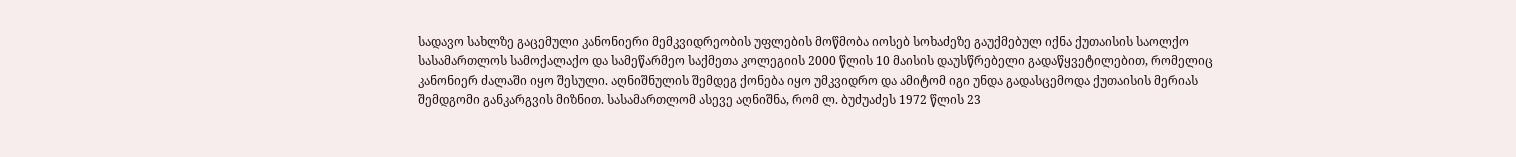სადავო სახლზე გაცემული კანონიერი მემკვიდრეობის უფლების მოწმობა იოსებ სოხაძეზე გაუქმებულ იქნა ქუთაისის საოლქო სასამართლოს სამოქალაქო და სამეწარმეო საქმეთა კოლეგიის 2000 წლის 10 მაისის დაუსწრებელი გადაწყვეტილებით, რომელიც კანონიერ ძალაში იყო შესული. აღნიშნულის შემდეგ ქონება იყო უმკვიდრო და ამიტომ იგი უნდა გადასცემოდა ქუთაისის მერიას შემდგომი განკარგვის მიზნით. სასამართლომ ასევე აღნიშნა, რომ ლ. ბუძუაძეს 1972 წლის 23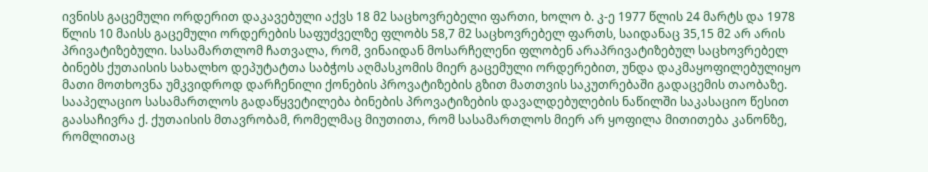ივნისს გაცემული ორდერით დაკავებული აქვს 18 მ2 საცხოვრებელი ფართი, ხოლო ბ. კ-ე 1977 წლის 24 მარტს და 1978 წლის 10 მაისს გაცემული ორდერების საფუძველზე ფლობს 58,7 მ2 საცხოვრებელ ფართს, საიდანაც 35,15 მ2 არ არის პრივატიზებული. სასამართლომ ჩათვალა, რომ, ვინაიდან მოსარჩელენი ფლობენ არაპრივატიზებულ საცხოვრებელ ბინებს ქუთაისის სახალხო დეპუტატთა საბჭოს აღმასკომის მიერ გაცემული ორდერებით, უნდა დაკმაყოფილებულიყო მათი მოთხოვნა უმკვიდროდ დარჩენილი ქონების პროვატიზების გზით მათთვის საკუთრებაში გადაცემის თაობაზე.
სააპელაციო სასამართლოს გადაწყვეტილება ბინების პროვატიზების დავალდებულების ნაწილში საკასაციო წესით გაასაჩივრა ქ. ქუთაისის მთავრობამ, რომელმაც მიუთითა, რომ სასამართლოს მიერ არ ყოფილა მითითება კანონზე, რომლითაც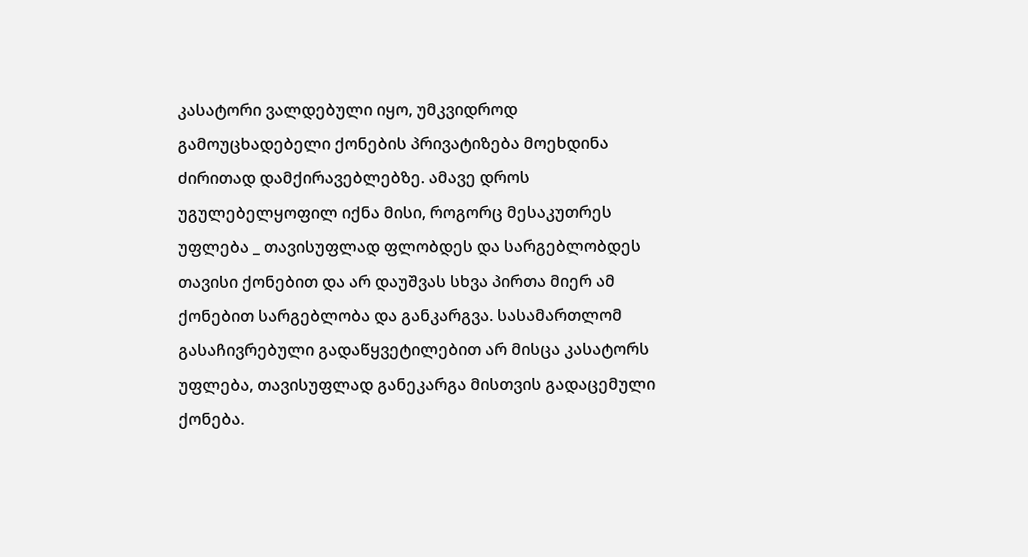კასატორი ვალდებული იყო, უმკვიდროდ გამოუცხადებელი ქონების პრივატიზება მოეხდინა ძირითად დამქირავებლებზე. ამავე დროს უგულებელყოფილ იქნა მისი, როგორც მესაკუთრეს უფლება _ თავისუფლად ფლობდეს და სარგებლობდეს თავისი ქონებით და არ დაუშვას სხვა პირთა მიერ ამ ქონებით სარგებლობა და განკარგვა. სასამართლომ გასაჩივრებული გადაწყვეტილებით არ მისცა კასატორს უფლება, თავისუფლად განეკარგა მისთვის გადაცემული ქონება.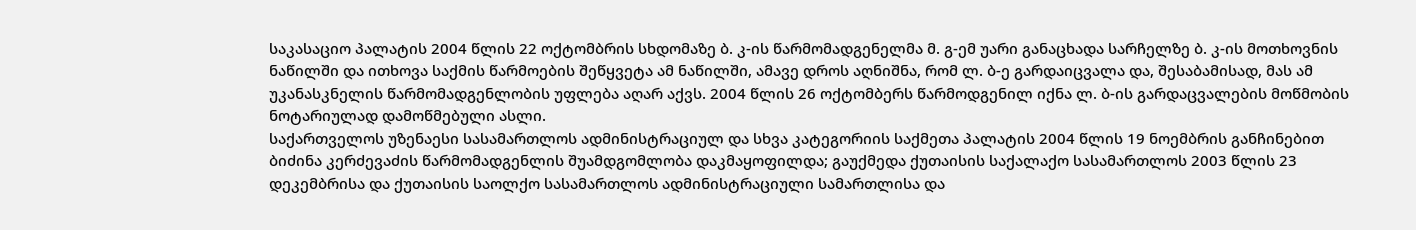საკასაციო პალატის 2004 წლის 22 ოქტომბრის სხდომაზე ბ. კ-ის წარმომადგენელმა მ. გ-ემ უარი განაცხადა სარჩელზე ბ. კ-ის მოთხოვნის ნაწილში და ითხოვა საქმის წარმოების შეწყვეტა ამ ნაწილში, ამავე დროს აღნიშნა, რომ ლ. ბ-ე გარდაიცვალა და, შესაბამისად, მას ამ უკანასკნელის წარმომადგენლობის უფლება აღარ აქვს. 2004 წლის 26 ოქტომბერს წარმოდგენილ იქნა ლ. ბ-ის გარდაცვალების მოწმობის ნოტარიულად დამოწმებული ასლი.
საქართველოს უზენაესი სასამართლოს ადმინისტრაციულ და სხვა კატეგორიის საქმეთა პალატის 2004 წლის 19 ნოემბრის განჩინებით ბიძინა კერძევაძის წარმომადგენლის შუამდგომლობა დაკმაყოფილდა; გაუქმედა ქუთაისის საქალაქო სასამართლოს 2003 წლის 23 დეკემბრისა და ქუთაისის საოლქო სასამართლოს ადმინისტრაციული სამართლისა და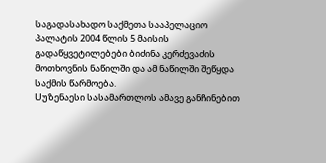საგადასახადო საქმეთა სააპელაციო პალატის 2004 წლის 5 მაისის გადაწყვეტილებები ბიძინა კერძევაძის მოთხოვნის ნაწილში და ამ ნაწილში შეწყდა საქმის წარმოება.
Uუზენაესი სასამართლოს ამავე განჩინებით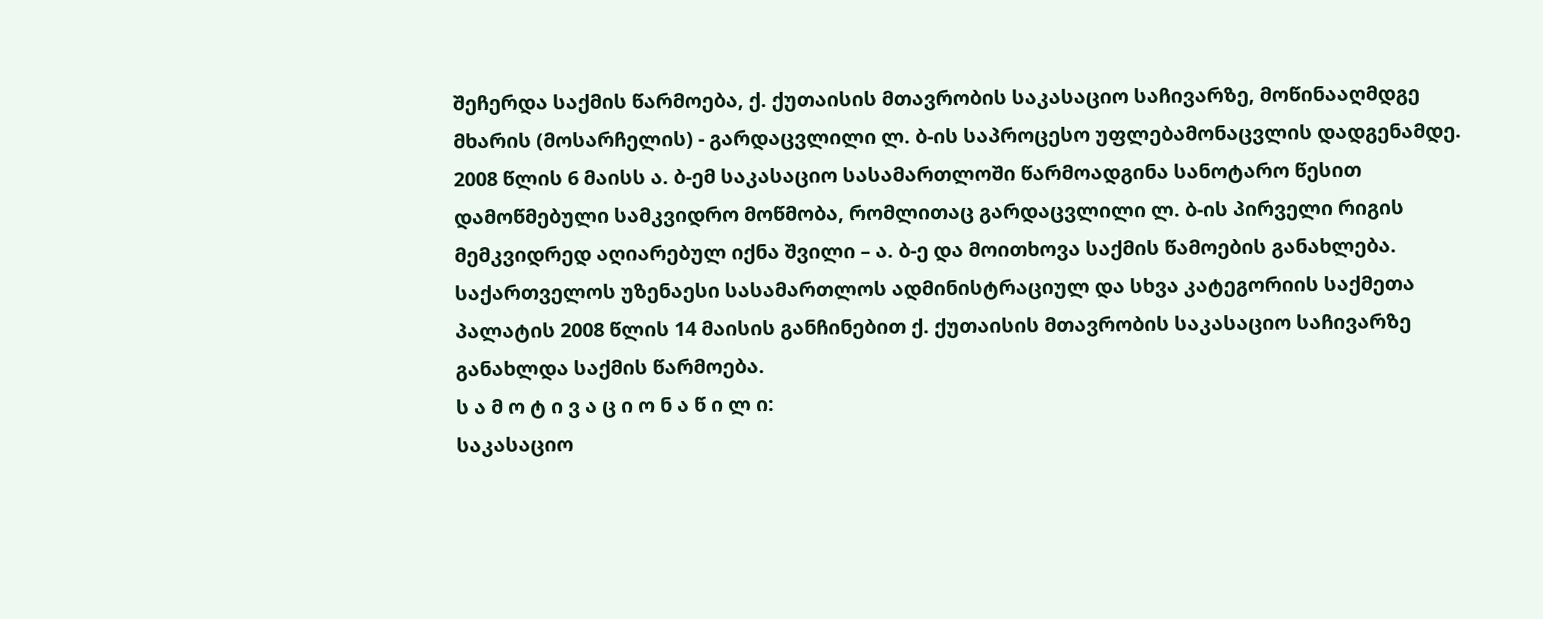შეჩერდა საქმის წარმოება, ქ. ქუთაისის მთავრობის საკასაციო საჩივარზე, მოწინააღმდგე მხარის (მოსარჩელის) - გარდაცვლილი ლ. ბ-ის საპროცესო უფლებამონაცვლის დადგენამდე. 2008 წლის 6 მაისს ა. ბ-ემ საკასაციო სასამართლოში წარმოადგინა სანოტარო წესით დამოწმებული სამკვიდრო მოწმობა, რომლითაც გარდაცვლილი ლ. ბ-ის პირველი რიგის მემკვიდრედ აღიარებულ იქნა შვილი – ა. ბ-ე და მოითხოვა საქმის წამოების განახლება.
საქართველოს უზენაესი სასამართლოს ადმინისტრაციულ და სხვა კატეგორიის საქმეთა პალატის 2008 წლის 14 მაისის განჩინებით ქ. ქუთაისის მთავრობის საკასაციო საჩივარზე განახლდა საქმის წარმოება.
ს ა მ ო ტ ი ვ ა ც ი ო ნ ა წ ი ლ ი:
საკასაციო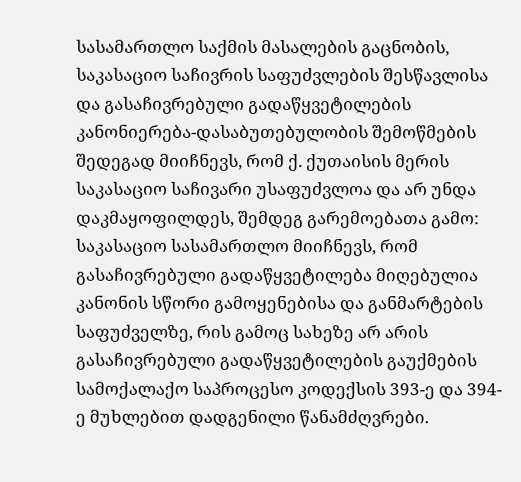სასამართლო საქმის მასალების გაცნობის, საკასაციო საჩივრის საფუძვლების შესწავლისა და გასაჩივრებული გადაწყვეტილების კანონიერება-დასაბუთებულობის შემოწმების შედეგად მიიჩნევს, რომ ქ. ქუთაისის მერის საკასაციო საჩივარი უსაფუძვლოა და არ უნდა დაკმაყოფილდეს, შემდეგ გარემოებათა გამო:
საკასაციო სასამართლო მიიჩნევს, რომ გასაჩივრებული გადაწყვეტილება მიღებულია კანონის სწორი გამოყენებისა და განმარტების საფუძველზე, რის გამოც სახეზე არ არის გასაჩივრებული გადაწყვეტილების გაუქმების სამოქალაქო საპროცესო კოდექსის 393-ე და 394-ე მუხლებით დადგენილი წანამძღვრები.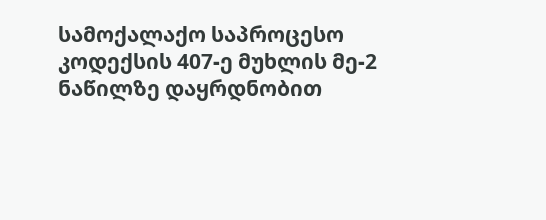სამოქალაქო საპროცესო კოდექსის 407-ე მუხლის მე-2 ნაწილზე დაყრდნობით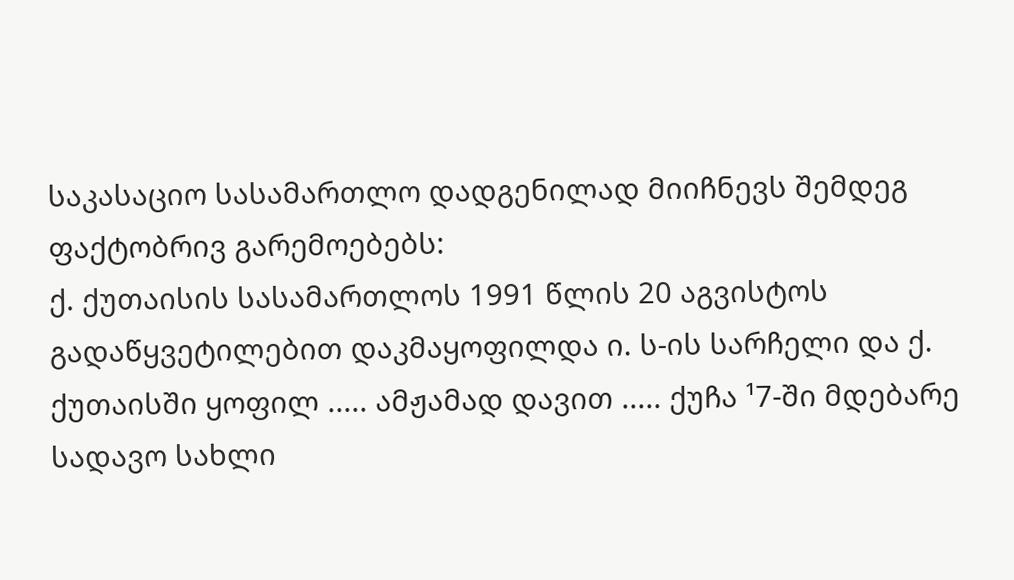საკასაციო სასამართლო დადგენილად მიიჩნევს შემდეგ ფაქტობრივ გარემოებებს:
ქ. ქუთაისის სასამართლოს 1991 წლის 20 აგვისტოს გადაწყვეტილებით დაკმაყოფილდა ი. ს-ის სარჩელი და ქ. ქუთაისში ყოფილ ..... ამჟამად დავით ..... ქუჩა ¹7-ში მდებარე სადავო სახლი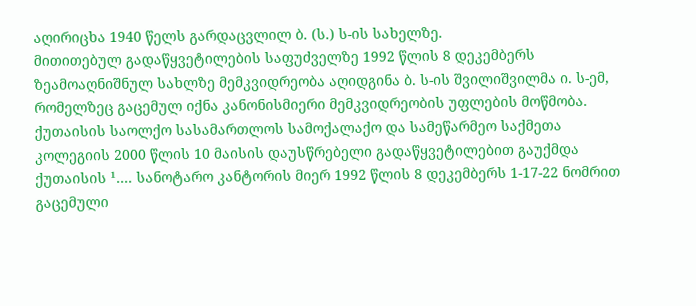აღირიცხა 1940 წელს გარდაცვლილ ბ. (ს.) ს-ის სახელზე.
მითითებულ გადაწყვეტილების საფუძველზე 1992 წლის 8 დეკემბერს ზეამოაღნიშნულ სახლზე მემკვიდრეობა აღიდგინა ბ. ს-ის შვილიშვილმა ი. ს-ემ, რომელზეც გაცემულ იქნა კანონისმიერი მემკვიდრეობის უფლების მოწმობა.
ქუთაისის საოლქო სასამართლოს სამოქალაქო და სამეწარმეო საქმეთა კოლეგიის 2000 წლის 10 მაისის დაუსწრებელი გადაწყვეტილებით გაუქმდა ქუთაისის ¹.... სანოტარო კანტორის მიერ 1992 წლის 8 დეკემბერს 1-17-22 ნომრით გაცემული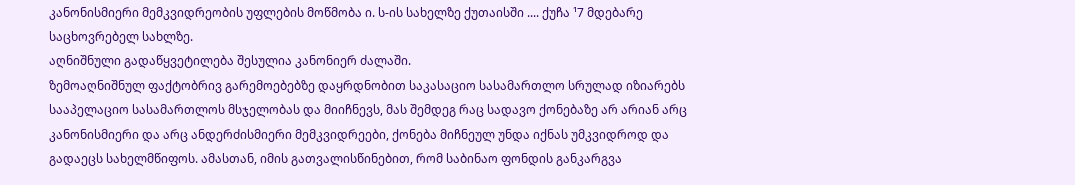კანონისმიერი მემკვიდრეობის უფლების მოწმობა ი. ს-ის სახელზე ქუთაისში .... ქუჩა ¹7 მდებარე საცხოვრებელ სახლზე.
აღნიშნული გადაწყვეტილება შესულია კანონიერ ძალაში.
ზემოაღნიშნულ ფაქტობრივ გარემოებებზე დაყრდნობით საკასაციო სასამართლო სრულად იზიარებს სააპელაციო სასამართლოს მსჯელობას და მიიჩნევს, მას შემდეგ რაც სადავო ქონებაზე არ არიან არც კანონისმიერი და არც ანდერძისმიერი მემკვიდრეები, ქონება მიჩნეულ უნდა იქნას უმკვიდროდ და გადაეცს სახელმწიფოს. ამასთან, იმის გათვალისწინებით, რომ საბინაო ფონდის განკარგვა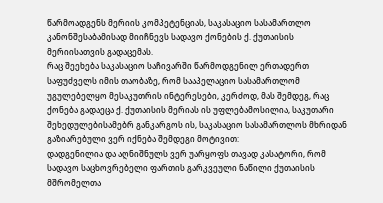წარმოადგენს მერიის კომპეტენციას, საკასაციო სასამართლო კანონშესაბამისად მიიჩნევს სადავო ქონების ქ. ქუთაისის მერიისათვის გადაცემას.
რაც შეეხება საკასაციო საჩივარში წარმოდგენილ ერთადერთ საფუძველს იმის თაობაზე, რომ სააპელაციო სასამართლომ უგულებელყო მესაკუთრის ინტერესები, კერძოდ, მას შემდეგ, რაც ქონება გადაეცა ქ. ქუთაისის მერიას ის უფლებამოსილია, საკუთარი შეხედულებისამებრ განკარგოს ის, საკასაციო სასამართლოს მხრიდან გაზიარებული ვერ იქნება შემდეგი მოტივით:
დადგენილია და აღნიშნულს ვერ უარყოფს თავად კასატორი, რომ სადავო საცხოვრებელი ფართის გარკვეული ნაწილი ქუთაისის მშრომელთა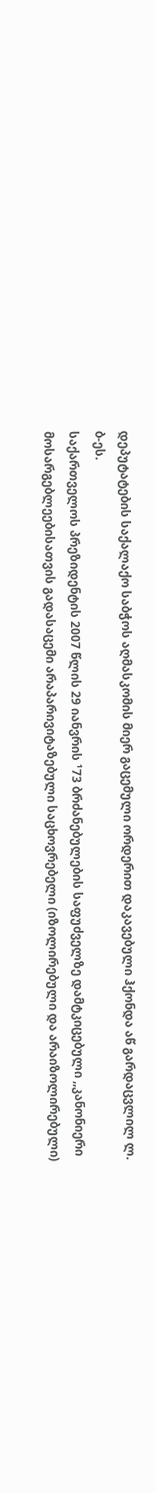დეპუტატების საქალაქო საბჭოს აღმასკომის მიერ გაცემული ორდერით დაკავებული ჰქონდა აწ გარდაცვლილ ლ. ბ-ეს.
საქართველოს პრეზიდენტის 2007 წლის 29 იანვრის ¹73 ბრძანებულების საფუძველზე დამტკიცებული ,,კანონიერი მოსარგებლეებისათვის გადასაცემი არაპარივიტაზებული საცხოვრებელი (იზოლირებული და არაიზოლირებული)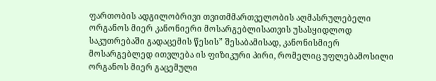ფართობის ადგილობრივი თვითმმართველობის აღმასრულებელი ორგანოს მიერ კანონიერი მოსარგებლისათვის უსასყიდლოდ საკუთრებაში გადაცემის წესის” შესაბამისად, კანონისმიერ მოსარგებლედ ითვლება ის ფიზიკური პირი, რომელიც უფლებამოსილი ორგანოს მიერ გაცემული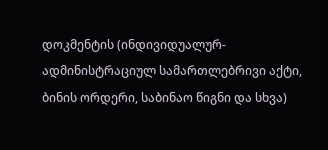დოკმენტის (ინდივიდუალურ-ადმინისტრაციულ სამართლებრივი აქტი, ბინის ორდერი, საბინაო წიგნი და სხვა)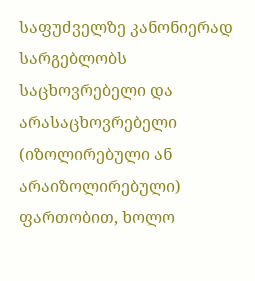საფუძველზე კანონიერად სარგებლობს საცხოვრებელი და არასაცხოვრებელი (იზოლირებული ან არაიზოლირებული) ფართობით, ხოლო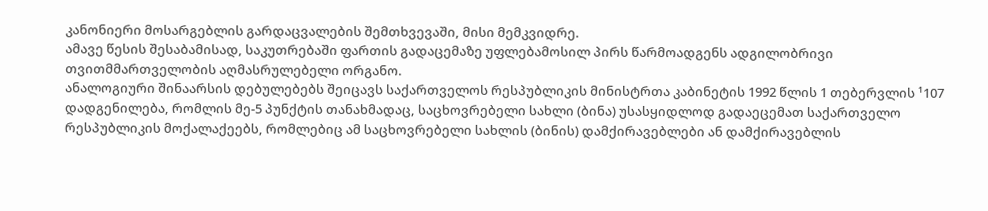კანონიერი მოსარგებლის გარდაცვალების შემთხვევაში, მისი მემკვიდრე.
ამავე წესის შესაბამისად, საკუთრებაში ფართის გადაცემაზე უფლებამოსილ პირს წარმოადგენს ადგილობრივი თვითმმართველობის აღმასრულებელი ორგანო.
ანალოგიური შინაარსის დებულებებს შეიცავს საქართველოს რესპუბლიკის მინისტრთა კაბინეტის 1992 წლის 1 თებერვლის ¹107 დადგენილება, რომლის მე-5 პუნქტის თანახმადაც, საცხოვრებელი სახლი (ბინა) უსასყიდლოდ გადაეცემათ საქართველო რესპუბლიკის მოქალაქეებს, რომლებიც ამ საცხოვრებელი სახლის (ბინის) დამქირავებლები ან დამქირავებლის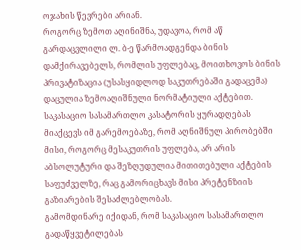ოჯახის წევრები არიან.
როგორც ზემოთ აღინიშნა, უდავოა, რომ აწ გარდაცვლილი ლ. ბ-ე წარმოადგენდა ბინის დამქირავებელს, რომლის უფლებაც, მოითხოვოს ბინის პრივატიზაცია (უსასყიდლოდ საკუთრებაში გადაცემა) დაცულია ზემოაღიშნული ნორმატიული აქტებით.
საკასაციო სასამართლო კასატორის ყურადღებას მიაქცევს იმ გარემოებაზე, რომ აღნიშნულ პირობებში მისი, როგორც მესაკუთრის უფლება, არ არის აბსოლუტური და შეზღუდულია მითითებული აქტების საფუძველზე, რაც გამორიცხავს მისი პრეტენზიის გაზიარების შესაძლებლობას.
გამომდინარე იქიდან, რომ საკასაციო სასამართლო გადაწყვეტილებას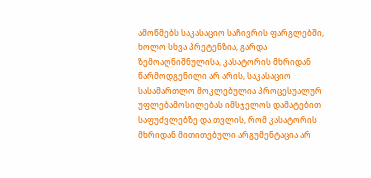ამოწმებს საკასაციო საჩივრის ფარგლებში, ხოლო სხვა პრეტენზია, გარდა ზემოაღნიშნულისა, კასატორის მხრიდან წარმოდგენილი არ არის, საკასაციო სასამართლო მოკლებულია პროცესუალურ უფლებამოსილებას იმსჯელოს დამატებით საფუძვლებზე და თვლის, რომ კასატორის მხრიდან მითითებული არგუმენტაცია არ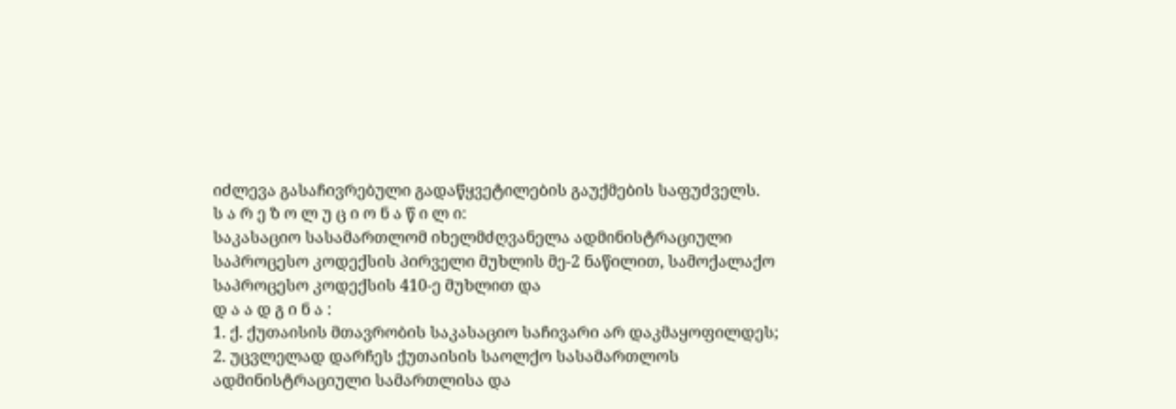იძლევა გასაჩივრებული გადაწყვეტილების გაუქმების საფუძველს.
ს ა რ ე ზ ო ლ უ ც ი ო ნ ა წ ი ლ ი:
საკასაციო სასამართლომ იხელმძღვანელა ადმინისტრაციული საპროცესო კოდექსის პირველი მუხლის მე-2 ნაწილით, სამოქალაქო საპროცესო კოდექსის 410-ე მუხლით და
დ ა ა დ გ ი ნ ა :
1. ქ. ქუთაისის მთავრობის საკასაციო საჩივარი არ დაკმაყოფილდეს;
2. უცვლელად დარჩეს ქუთაისის საოლქო სასამართლოს ადმინისტრაციული სამართლისა და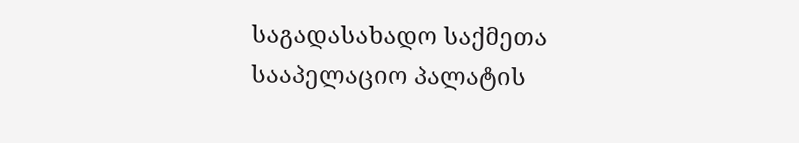საგადასახადო საქმეთა სააპელაციო პალატის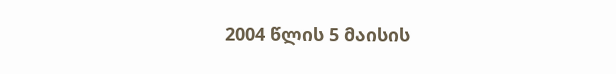2004 წლის 5 მაისის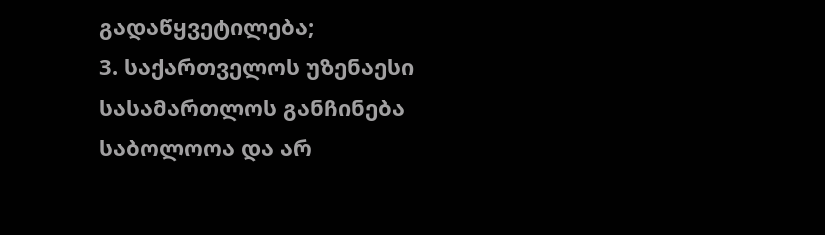გადაწყვეტილება;
3. საქართველოს უზენაესი სასამართლოს განჩინება საბოლოოა და არ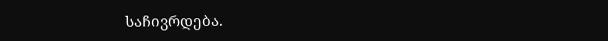საჩივრდება.